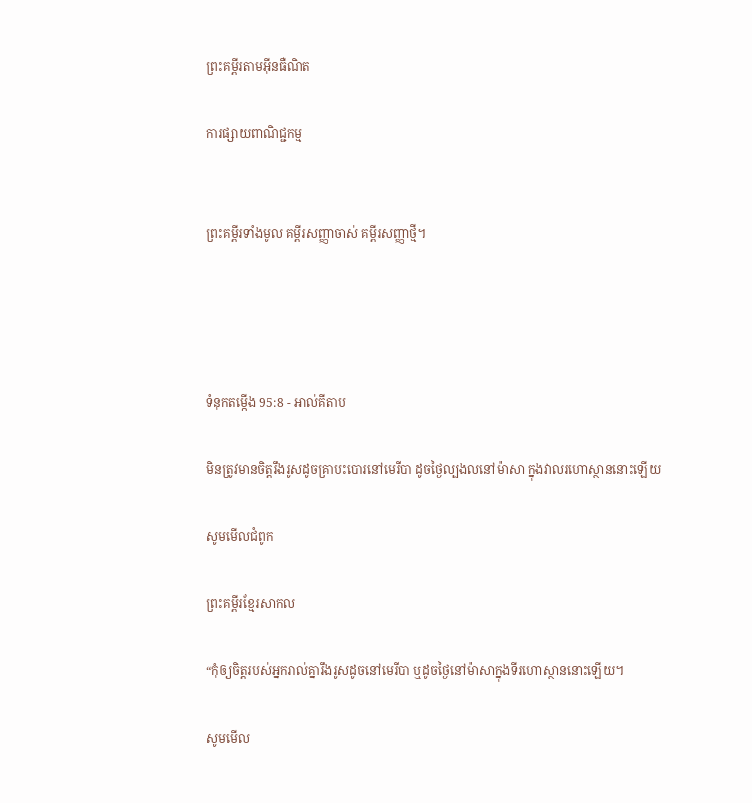ព្រះគម្ពីរតាមអ៊ីនធឺណិត

ការផ្សាយពាណិជ្ជកម្ម


ព្រះគម្ពីរទាំងមូល គម្ពីរសញ្ញាចាស់ គម្ពីរសញ្ញាថ្មី។




ទំនុកតម្កើង 95:8 - អាល់គីតាប

មិនត្រូវមានចិត្តរឹង‌រូសដូចគ្រាបះ‌បោរនៅមេរី‌បា ដូចថ្ងៃល្បង‌លនៅម៉ាសា ក្នុងវាលរហោ‌ស្ថាននោះឡើយ

សូមមើលជំពូក

ព្រះគម្ពីរខ្មែរសាកល

“កុំឲ្យចិត្តរបស់អ្នករាល់គ្នារឹងរូសដូចនៅមេរីបា ឬដូចថ្ងៃនៅម៉ាសាក្នុងទីរហោស្ថាននោះឡើយ។

សូមមើល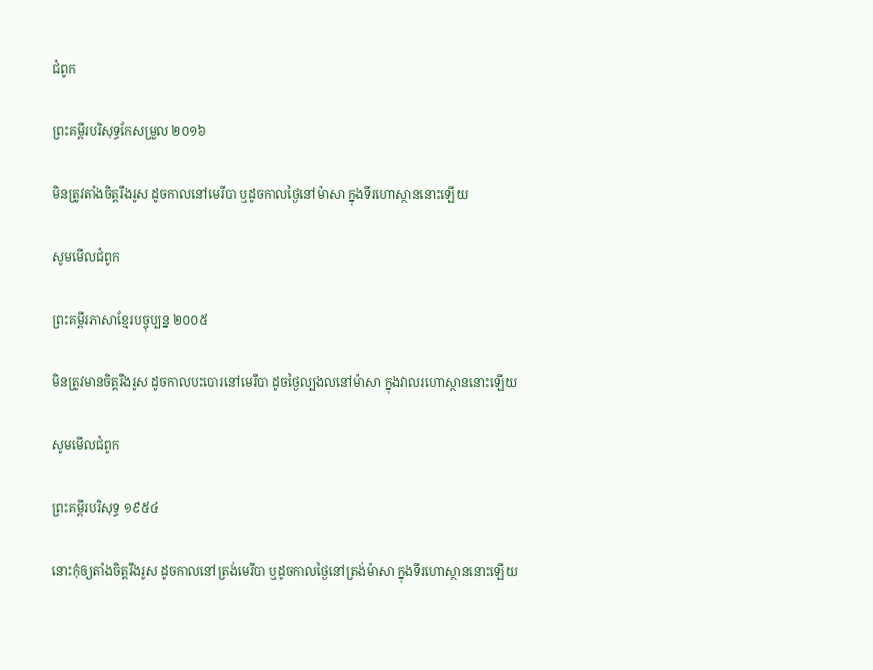ជំពូក

ព្រះគម្ពីរបរិសុទ្ធកែសម្រួល ២០១៦

មិនត្រូវតាំងចិត្តរឹង‌រូស ដូចកាលនៅមេរីបា ឬដូចកាលថ្ងៃនៅម៉ាសា ក្នុងទីរហោ‌ស្ថាននោះឡើយ

សូមមើលជំពូក

ព្រះគម្ពីរភាសាខ្មែរបច្ចុប្បន្ន ២០០៥

មិនត្រូវមានចិត្តរឹង‌រូស ដូចកាលបះ‌បោរនៅមេរី‌បា ដូចថ្ងៃល្បង‌លនៅម៉ាសា ក្នុងវាលរហោ‌ស្ថាននោះឡើយ

សូមមើលជំពូក

ព្រះគម្ពីរបរិសុទ្ធ ១៩៥៤

នោះកុំឲ្យតាំងចិត្តរឹង‌រូស ដូចកាលនៅត្រង់មេរីបា ឬដូចកាលថ្ងៃនៅត្រង់ម៉ាសា ក្នុងទីរហោ‌ស្ថាននោះឡើយ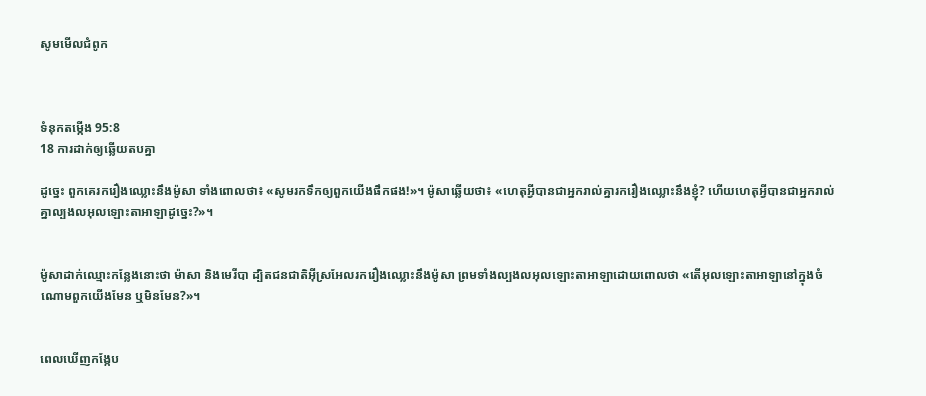សូមមើលជំពូក



ទំនុកតម្កើង 95:8
18 ការដាក់ឲ្យឆ្លើយតបគ្នា

ដូច្នេះ ពួកគេរករឿងឈ្លោះនឹងម៉ូសា ទាំងពោលថា៖ «សូមរកទឹកឲ្យពួកយើងផឹកផង!»។ ម៉ូសាឆ្លើយថា៖ «ហេតុអ្វីបានជាអ្នករាល់គ្នារករឿងឈ្លោះនឹងខ្ញុំ? ហើយហេតុអ្វីបានជាអ្នករាល់គ្នាល្បងលអុលឡោះ‌តាអាឡាដូច្នេះ?»។


ម៉ូសាដាក់ឈ្មោះកន្លែងនោះថា ម៉ាសា និងមេរីបា ដ្បិតជន‌ជាតិអ៊ីស្រ‌អែលរករឿងឈ្លោះនឹងម៉ូសា ព្រមទាំងល្បងលអុលឡោះ‌តាអាឡាដោយពោលថា «តើអុលឡោះ‌តាអាឡានៅក្នុងចំណោមពួកយើងមែន ឬមិនមែន?»។


ពេលឃើញកង្កែប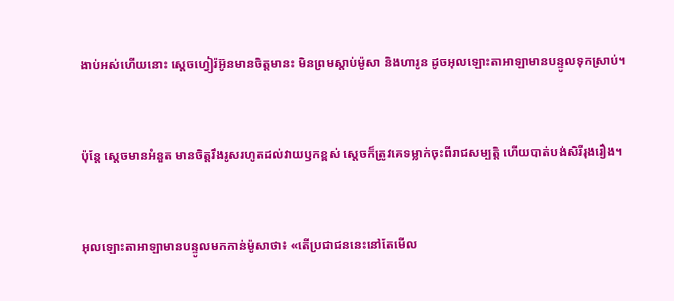ងាប់អស់ហើយនោះ ស្តេចហ្វៀរ៉អ៊ូនមានចិត្តមានះ មិនព្រមស្តាប់ម៉ូសា និងហារូន ដូចអុលឡោះ‌តាអាឡាមានបន្ទូលទុកស្រាប់។


ប៉ុន្តែ ស្តេចមានអំនួត មានចិត្តរឹង‌រូសរហូតដល់វាយ‌ឫកខ្ពស់ ស្តេចក៏ត្រូវគេទម្លាក់ចុះពីរាជសម្បត្តិ ហើយបាត់បង់សិរី‌រុង‌រឿង។


អុលឡោះ‌តាអាឡាមានបន្ទូលមកកាន់ម៉ូសាថា៖ «តើប្រជា‌ជននេះនៅតែមើល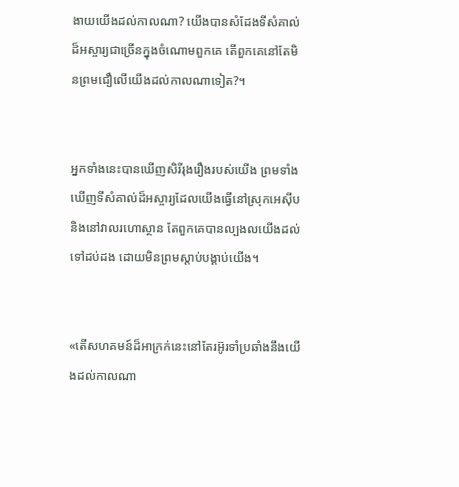ងាយយើងដល់កាលណា? យើងបានសំដែងទីសំគាល់ដ៏អស្ចារ្យជាច្រើនក្នុងចំណោមពួកគេ តើពួកគេនៅតែមិនព្រមជឿលើយើងដល់កាលណាទៀត?។


អ្នកទាំងនេះបានឃើញសិរី‌រុង‌រឿងរបស់យើង ព្រមទាំងឃើញទីសំគាល់ដ៏អស្ចារ្យដែលយើងធ្វើនៅស្រុកអេស៊ីប និងនៅវាលរហោ‌ស្ថាន តែពួកគេបានល្បងលយើងដល់ទៅដប់ដង ដោយមិនព្រមស្តាប់បង្គាប់យើង។


«តើសហគមន៍ដ៏អាក្រក់នេះនៅតែរអ៊ូរទាំប្រឆាំងនឹងយើងដល់កាលណា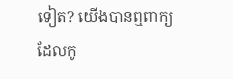ទៀត? យើងបានឮពាក្យដែលកូ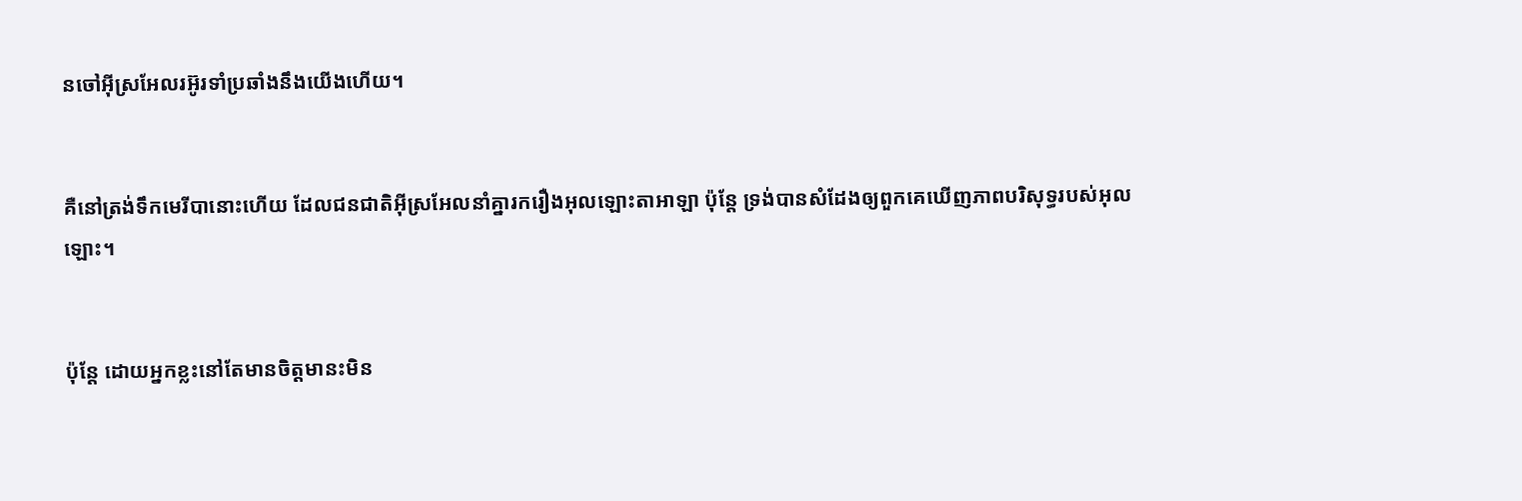នចៅអ៊ីស្រ‌អែលរអ៊ូរទាំប្រឆាំងនឹងយើងហើយ។


គឺនៅត្រង់ទឹកមេរីបានោះហើយ ដែលជន‌ជាតិអ៊ីស្រ‌អែលនាំគ្នារករឿងអុលឡោះ‌តាអាឡា ប៉ុន្តែ ទ្រង់បានសំដែងឲ្យពួកគេឃើញភាពបរិសុទ្ធរបស់អុលឡោះ។


ប៉ុន្ដែ ដោយអ្នកខ្លះនៅតែមានចិត្ដមានះមិន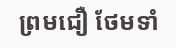ព្រមជឿ ថែមទាំ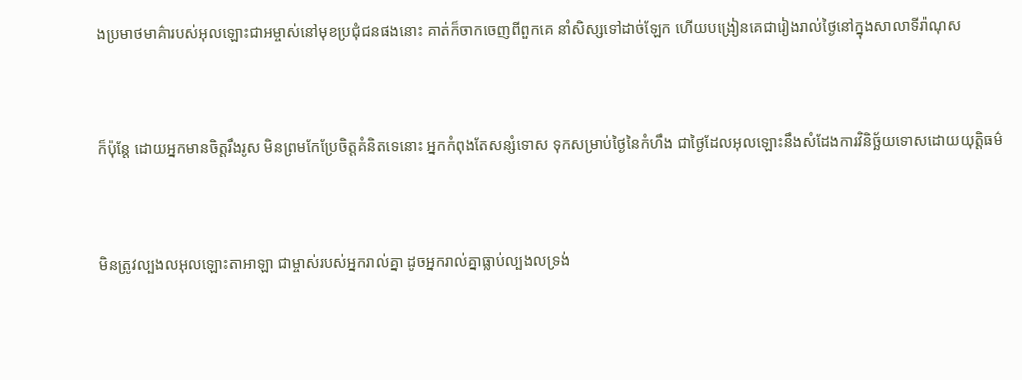ងប្រមាថមាគ៌ារបស់អុលឡោះ‌ជាអម្ចាស់នៅមុខប្រជុំជនផងនោះ គាត់ក៏ចាកចេញពីពួកគេ នាំសិស្សទៅដាច់ឡែក ហើយបង្រៀនគេជារៀងរាល់ថ្ងៃនៅក្នុងសាលាទីរ៉ា‌ណុស


ក៏ប៉ុន្ដែ ដោយអ្នកមានចិត្ដរឹងរូស មិនព្រមកែប្រែចិត្ដគំនិតទេនោះ អ្នកកំពុងតែសន្សំទោស ទុកសម្រាប់ថ្ងៃនៃកំហឹង ជាថ្ងៃដែលអុលឡោះនឹងសំដែងការវិនិច្ឆ័យទោសដោយយុត្ដិធម៌


មិនត្រូវល្បងលអុលឡោះ‌តាអាឡា ជាម្ចាស់របស់អ្នករាល់គ្នា ដូចអ្នករាល់គ្នាធ្លាប់ល្បងលទ្រង់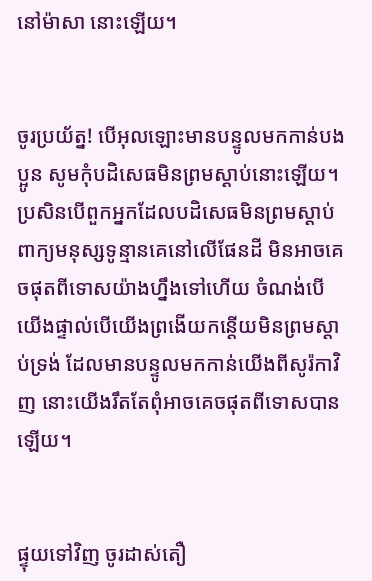នៅម៉ាសា នោះឡើយ។


ចូរប្រយ័ត្ន! បើអុលឡោះមានបន្ទូលមកកាន់បងប្អូន សូមកុំបដិសេធមិនព្រមស្ដាប់នោះឡើយ។ ប្រសិនបើពួកអ្នកដែលបដិសេធមិនព្រមស្ដាប់ពាក្យមនុស្សទូន្មានគេនៅលើផែនដី មិនអាចគេចផុតពីទោសយ៉ាងហ្នឹងទៅហើយ ចំណង់បើយើងផ្ទាល់បើយើងព្រងើយកន្តើយមិនព្រមស្ដាប់ទ្រង់ ដែលមានបន្ទូលមកកាន់យើងពីសូរ៉កាវិញ នោះយើងរឹតតែពុំអាចគេចផុតពីទោសបានឡើយ។


ផ្ទុយទៅវិញ ចូរដាស់‌តឿ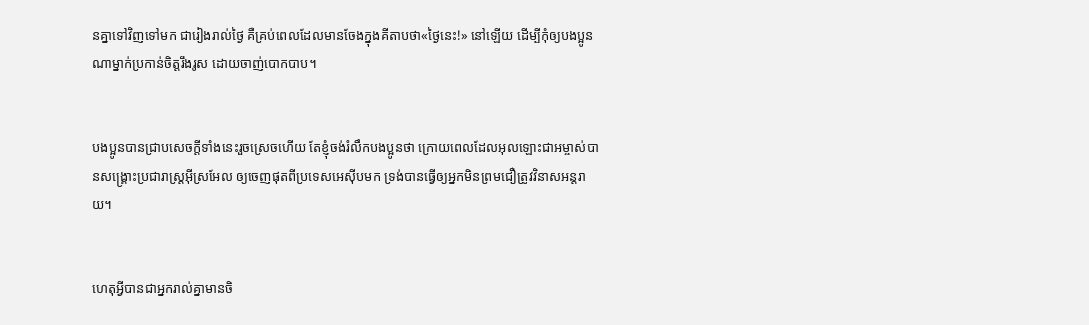នគ្នាទៅវិញទៅមក ជារៀងរាល់ថ្ងៃ គឺគ្រប់ពេលដែលមានចែងក្នុងគីតាបថា«ថ្ងៃនេះ!» នៅឡើយ ដើម្បីកុំឲ្យបងប្អូនណាម្នាក់ប្រកាន់ចិត្ដរឹងរូស ដោយចាញ់បោកបាប។


បងប្អូនបានជ្រាបសេចក្ដីទាំងនេះរួចស្រេចហើយ តែខ្ញុំចង់រំលឹកបងប្អូនថា ក្រោយពេលដែលអុលឡោះ‌ជាអម្ចាស់បានសង្គ្រោះប្រជា‌រាស្ដ្រអ៊ីស្រ‌អែល ឲ្យចេញផុតពីប្រទេសអេស៊ីបមក ទ្រង់បានធ្វើឲ្យអ្នកមិនព្រមជឿត្រូវវិនាសអន្ដរាយ។


ហេតុអ្វីបានជាអ្នករាល់គ្នាមានចិ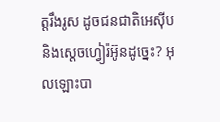ត្តរឹងរូស ដូចជន‌ជាតិអេស៊ីប និងស្តេចហ្វៀរ៉អ៊ូនដូច្នេះ? អុលឡោះបា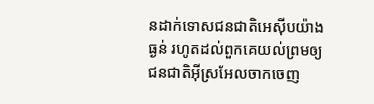នដាក់ទោសជន‌ជាតិអេស៊ីបយ៉ាងធ្ងន់ រហូតដល់ពួកគេយល់ព្រមឲ្យជន‌ជាតិអ៊ីស្រ‌អែលចាកចេញ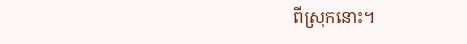ពីស្រុកនោះ។